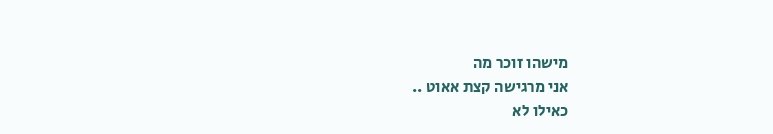מישהו זוכר מה
אני מרגישה קצת אאוט ..
כאילו לא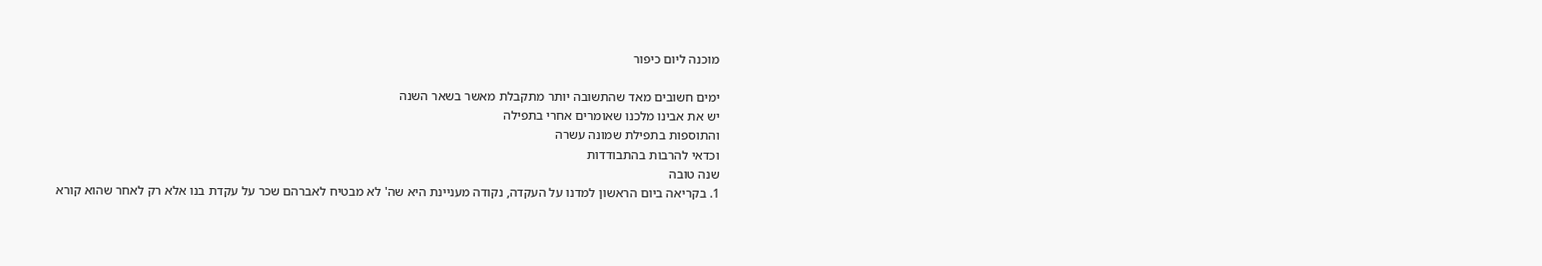מוכנה ליום כיפור

ימים חשובים מאד שהתשובה יותר מתקבלת מאשר בשאר השנה
יש את אבינו מלכנו שאומרים אחרי בתפילה
והתוספות בתפילת שמונה עשרה
וכדאי להרבות בהתבודדות
שנה טובה
1. בקריאה ביום הראשון למדנו על העקדה, נקודה מעניינת היא שה' לא מבטיח לאברהם שכר על עקדת בנו אלא רק לאחר שהוא קורא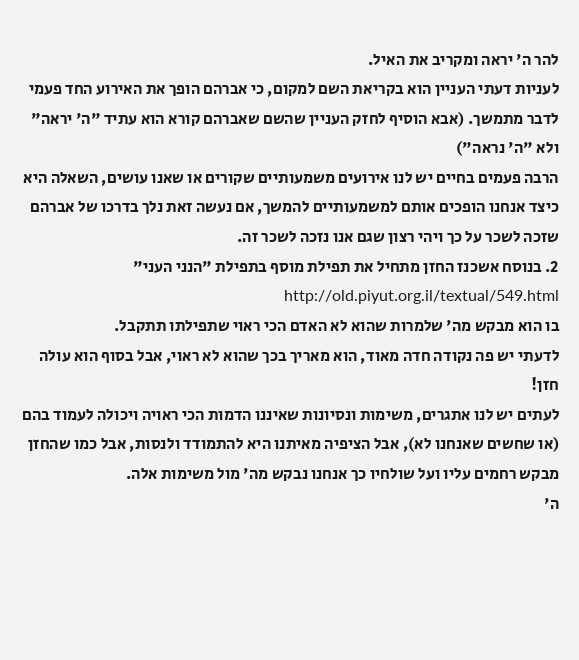להר ה' יראה ומקריב את האיל.
לעניות דעתי העניין הוא בקריאת השם למקום, כי אברהם הופך את האירוע החד פעמי לדבר מתמשך. (אבא הוסיף לחזק העניין שהשם שאברהם קורא הוא עתיד "ה' יראה" ולא "ה' נראה")
הרבה פעמים בחיים יש לנו אירועים משמעותיים שקורים או שאנו עושים, השאלה היא כיצד אנחנו הופכים אותם למשמעותיים להמשך, אם נעשה זאת נלך בדרכו של אברהם שזכה לשכר על כך ויהי רצון שגם אנו נזכה לשכר זה.
2. בנוסח אשכנז החזן מתחיל את תפילת מוסף בתפילת "הנני העני" http://old.piyut.org.il/textual/549.html
בו הוא מבקש מה' שלמרות שהוא לא האדם הכי ראוי שתפילתו תתקבל.
לדעתי יש פה נקודה חדה מאוד, הוא מאריך בכך שהוא לא ראוי, אבל בסוף הוא עולה חזן!
לעתים יש לנו אתגרים, משימות ונסיונות שאיננו הדמות הכי ראויה ויכולה לעמוד בהם (או שחשים שאנחנו לא), אבל הציפיה מאיתנו היא להתמודד ולנסות, אבל כמו שהחזן מבקש רחמים עליו ועל שולחיו כך אנחנו נבקש מה' מול משימות אלה.
ה'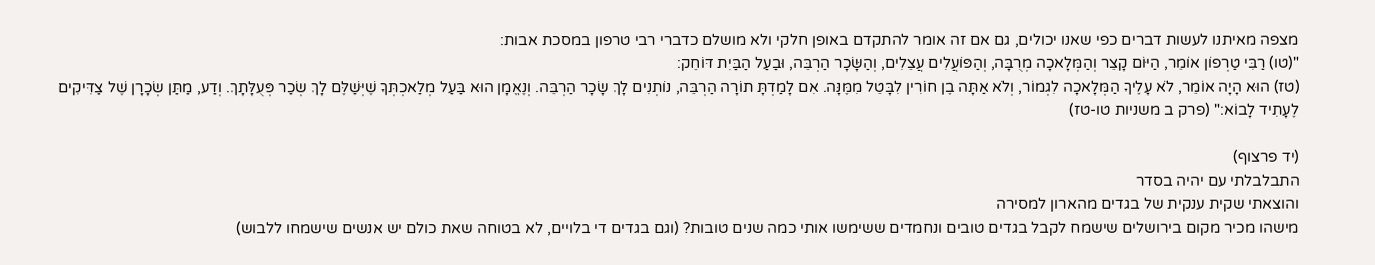מצפה מאיתנו לעשות דברים כפי שאנו יכולים, גם אם זה אומר להתקדם באופן חלקי ולא מושלם כדברי רבי טרפון במסכת אבות:
"(טו) רַבִּי טַרְפוֹן אוֹמֵר, הַיּוֹם קָצֵר וְהַמְּלָאכָה מְרֻבָּה, וְהַפּוֹעֲלִים עֲצֵלִים, וְהַשָּׂכָר הַרְבֵּה, וּבַעַל הַבַּיִת דּוֹחֵק:
(טז) הוּא הָיָה אוֹמֵר, לֹא עָלֶיךָ הַמְּלָאכָה לִגְמוֹר, וְלֹא אַתָּה בֶן חוֹרִין לִבָּטֵל מִמֶּנָּה. אִם לָמַדְתָּ תוֹרָה הַרְבֵּה, נוֹתְנִים לָךְ שָׂכָר הַרְבֵּה. וְנֶאֱמָן הוּא בַּעַל מְלַאכְתְּךָ שֶׁיְּשַׁלֶּם לָךְ שְׂכַר פְּעֻלָּתָךְ. וְדַע, מַתַּן שְׂכָרָן שֶׁל צַדִּיקִים לֶעָתִיד לָבוֹא:" (פרק ב משניות טו-טז)

(יד פרצוף)
התבלבלתי עם יהיה בסדר
והוצאתי שקית ענקית של בגדים מהארון למסירה
מישהו מכיר מקום בירושלים שישמח לקבל בגדים טובים ונחמדים ששימשו אותי כמה שנים טובות? (וגם בגדים די בלויים, לא בטוחה שאת כולם יש אנשים שישמחו ללבוש)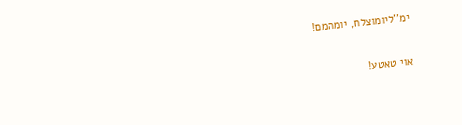ימ''ליומוצלח, יומהמם!

אוי טאטע!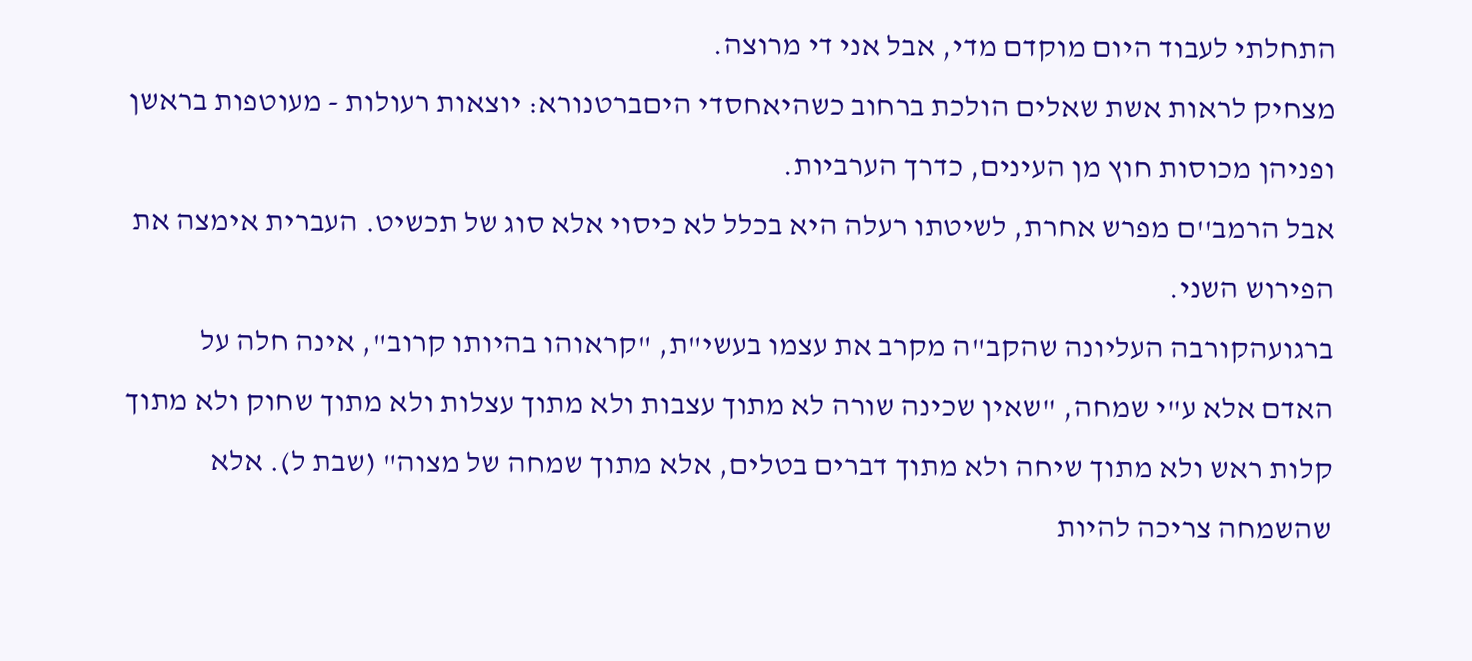התחלתי לעבוד היום מוקדם מדי, אבל אני די מרוצה.
מצחיק לראות אשת שאלים הולכת ברחוב כשהיאחסדי היםברטנורא: יוצאות רעולות - מעוטפות בראשן ופניהן מכוסות חוץ מן העינים, כדרך הערביות.
אבל הרמב''ם מפרש אחרת, לשיטתו רעלה היא בכלל לא כיסוי אלא סוג של תכשיט. העברית אימצה את הפירוש השני.
ברגועהקורבה העליונה שהקב"ה מקרב את עצמו בעשי"ת, "קראוהו בהיותו קרוב", אינה חלה על האדם אלא ע"י שמחה, "שאין שכינה שורה לא מתוך עצבות ולא מתוך עצלות ולא מתוך שחוק ולא מתוך קלות ראש ולא מתוך שיחה ולא מתוך דברים בטלים, אלא מתוך שמחה של מצוה" (שבת ל). אלא שהשמחה צריכה להיות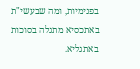בפנימיות, ומה שבעשי"ת באתכסיא מתגלה בסוכות באתגליא.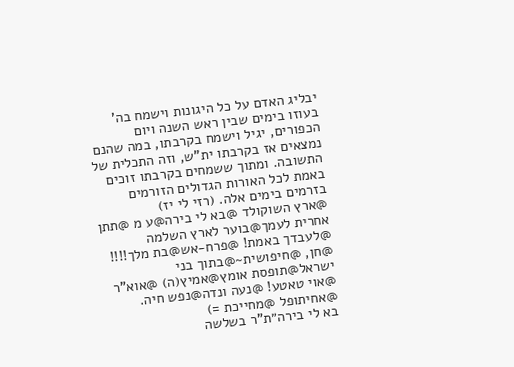יבליג האדם על כל היגונות וישמח בה' בעוזו בימים שבין ראש השנה ויום הכפורים, יגיל וישמח בקרבתו, במה שהנם נמצאים אז בקרבתו ית"ש, וזה התכלית של התשובה. ומתוך ששמחים בקרבתו זוכים באמת לכל האורות הגדולים הזורמים בזרמים בימים אלה. (רזי לי יז)
@ארץ השוקולד @בא לי בירה@ע מ @תתן אחרית לעמך@בוער לארץ השלמה @לעבדך באמת! @פרח-אש@בת מלך!!!! @חן, @חיפושית~@בתוך בני ישראל@תופסת אומץ@אמיץ(ה) @אוא"ר @אוי טאטע! @נעה ונדה@נפש חיה. @אחיתופל @מחייכת =)
בא לי בירה״ת"ר בשלשה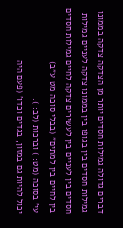דברים גדולה גמילות חסדים יותר מן הצדקה צדקה בממונו גמילות חסדים בין בגופו בין בממונו צדקה לעניים גמילות חסדים בין לעניים בין לעשירים צדקה לחיים גמילות חסדים בין לחיים בין למתים״ (בבלי סוכה מט ע״ב)
עי' בסוכה (מט: ) וברכות (לב: ).
יכול להיות גם במזון, בגדים וכדו' (פעם היה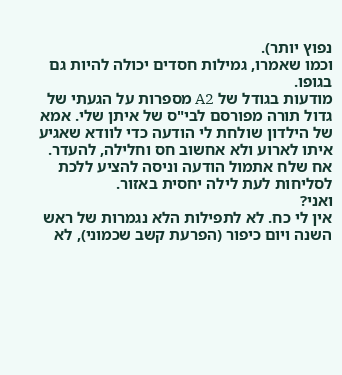נפוץ יותר).
וכמו שאמרו, גמילות חסדים יכולה להיות גם בגופו.
מודעות בגודל של A2 מספרות על הגעתי של גדול תורה מפורסם לבי"ס של איתן שלי. אמא של הילדון שולחת לי הודעה כדי לוודא שאגיע איתו לארוע ולא אחשוב חס וחלילה, להעדר.
אח שלח אתמול הודעה וניסה להציע ללכת לסליחות לעת לילה יחסית באזור.
ואני?
אין לי כח. לא לתפילות הלא נגמרות של ראש השנה ויום כיפור (הפרעת קשב שכמוני), לא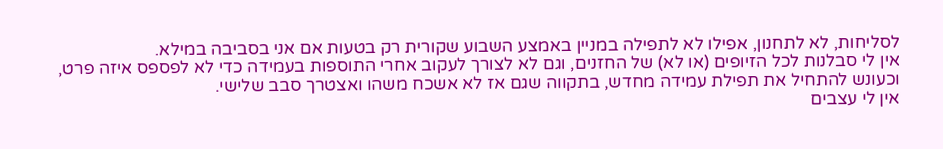לסליחות, לא לתחנון, אפילו לא לתפילה במניין באמצע השבוע שקורית רק בטעות אם אני בסביבה במילא.
אין לי סבלנות לכל הזיופים (או לא) של החזנים, וגם לא לצורך לעקוב אחרי התוספות בעמידה כדי לא לפספס איזה פרט, וכעונש להתחיל את תפילת עמידה מחדש, בתקווה שגם אז לא אשכח משהו ואצטרך סבב שלישי.
אין לי עצבים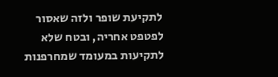לתקיעת שופר ולזה שאסור לפטפט אחריה, ובטח שלא לתקיעות במעומד שמחרפנות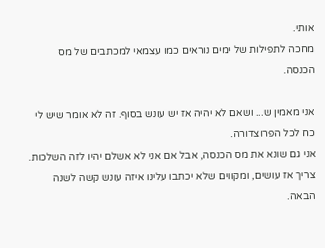אותי.
מחכה לתפילות של ימים נוראים כמו עצמאי למכתבים של מס הכנסה.

אני מאמין ש... ושאם לא יהיה אז יש עונש בסוף. זה לא אומר שיש לי כח לכל הפרוצדורה.
אני גם שונא את מס הכנסה, אבל אם אני לא אשלם יהיו לזה השלכות.
צריך אז עושים, ומקווים שלא יכתבו עלינו איזה עונש קשה לשנה הבאה.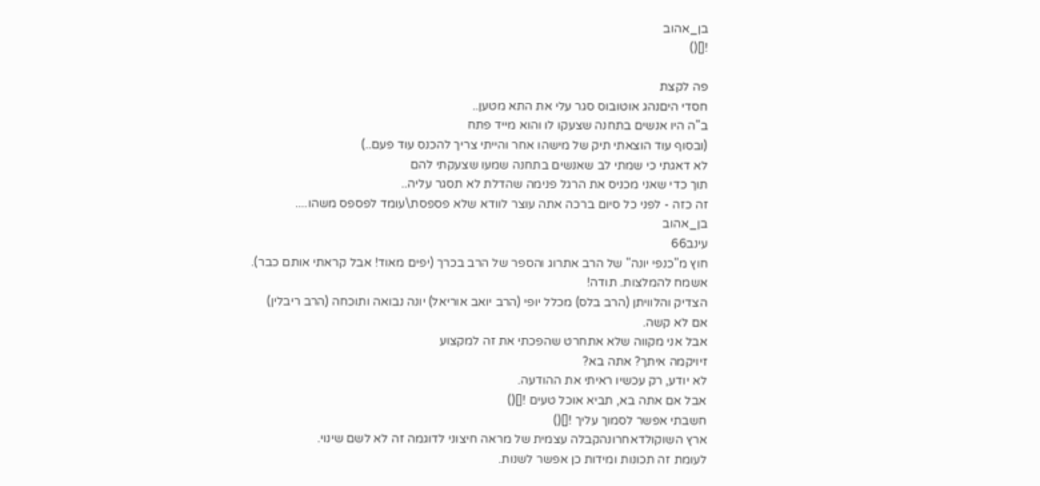בן_אהוב
![]()

פה לקצת
חסדי היםנהג אוטובוס סגר עלי את התא מטען..
ב"ה היו אנשים בתחנה שצעקו לו והוא מייד פתח
(ובסוף עוד הוצאתי תיק של מישהו אחר והייתי צריך להכנס עוד פעם..)
לא דאגתי כי שמתי לב שאנשים בתחנה שמעו שצעקתי להם
תוך כדי שאני מכניס את הרגל פנימה שהדלת לא תסגר עליה..
זה כזה - לפני כל סיום ברכה אתה עוצר לוודא שלא פספסת\עומד לפספס משהו....
בן_אהוב
עינב66
חוץ מ"כנפי יונה" של הרב אתרוג והספר של הרב בכרך (יפים מאוד! אבל קראתי אותם כבר).
אשמח להמלצות. תודה!
הצדיק והלוויתן (הרב בלס) מכלל יופי (הרב יואב אוריאל) יונה נבואה ותוכחה (הרב ריבלין)
אם לא קשה.
אבל אני מקווה שלא אתחרט שהפכתי את זה למקצוע
זיויקמה איתך? אתה בא?
לא יודע, רק עכשיו ראיתי את ההודעה.
אבל אם אתה בא, תביא אוכל טעים ![]()
חשבתי אפשר לסמוך עליך ![]()
ארץ השוקולדאחרונהקבלה עצמית של מראה חיצוני לדוגמה זה לא לשם שינוי.
לעומת זה תכונות ומידות כן אפשר לשנות.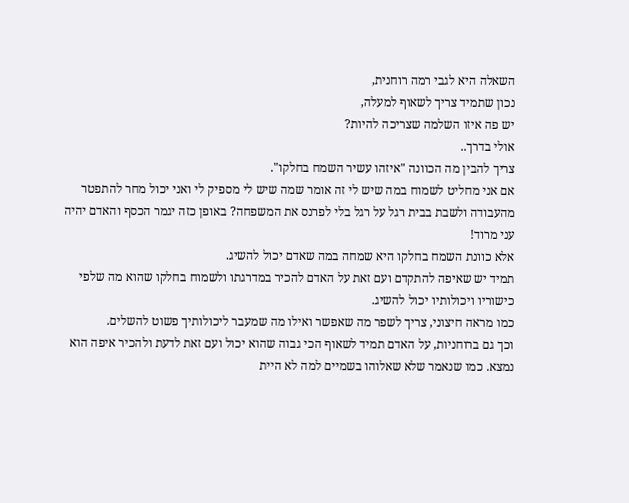השאלה היא לגבי רמה רוחנית,
נכון שתמיד צריך לשאוף למעלה,
יש פה איזו השלמה שצריכה להיות?
אולי בדרך..
צריך להבין מה הכוונה "איזהו עשיר השמח בחלקו".
אם אני מחליט לשמוח במה שיש לי זה אומר שמה שיש לי מספיק לי ואני יכול מחר להתפטר מהעבודה ולשבת בבית רגל על רגל בלי לפרנס את המשפחה? באופן כזה יגמר הכסף והאדם יהיה עני מרוד!
אלא כוונת השמח בחלקו היא שמחה במה שאדם יכול להשיג.
תמיד יש שאיפה להתקדם ועם זאת על האדם להכיר במדרגתו ולשמוח בחלקו שהוא מה שלפי כישוריו ויכולותיו יכול להשיג.
כמו מראה חיצוני, צריך לשפר מה שאפשר ואילו מה שמעבר ליכולותיך פשוט להשלים.
וכך גם ברוחניות, על האדם תמיד לשאוף הכי גבוה שהוא יכול ועם זאת לדעת ולהכיר איפה הוא נמצא. כמו שנאמר שלא שאלוהו בשמיים למה לא היית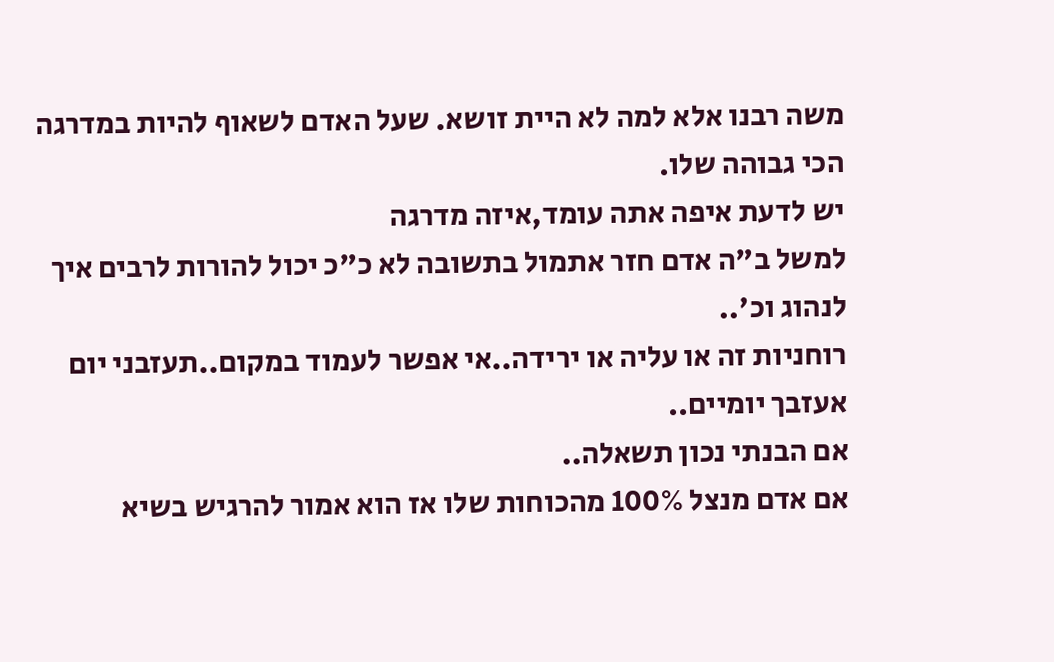משה רבנו אלא למה לא היית זושא. שעל האדם לשאוף להיות במדרגה הכי גבוהה שלו.
יש לדעת איפה אתה עומד,איזה מדרגה
למשל ב"ה אדם חזר אתמול בתשובה לא כ"כ יכול להורות לרבים איך לנהוג וכ'..
רוחניות זה או עליה או ירידה..אי אפשר לעמוד במקום..תעזבני יום אעזבך יומיים..
אם הבנתי נכון תשאלה..
אם אדם מנצל 100% מהכוחות שלו אז הוא אמור להרגיש בשיא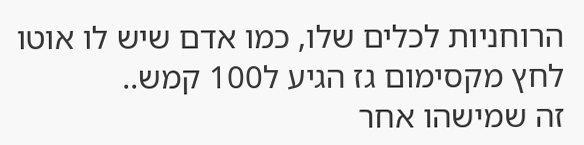הרוחניות לכלים שלו, כמו אדם שיש לו אוטו לחץ מקסימום גז הגיע ל100 קמש..
זה שמישהו אחר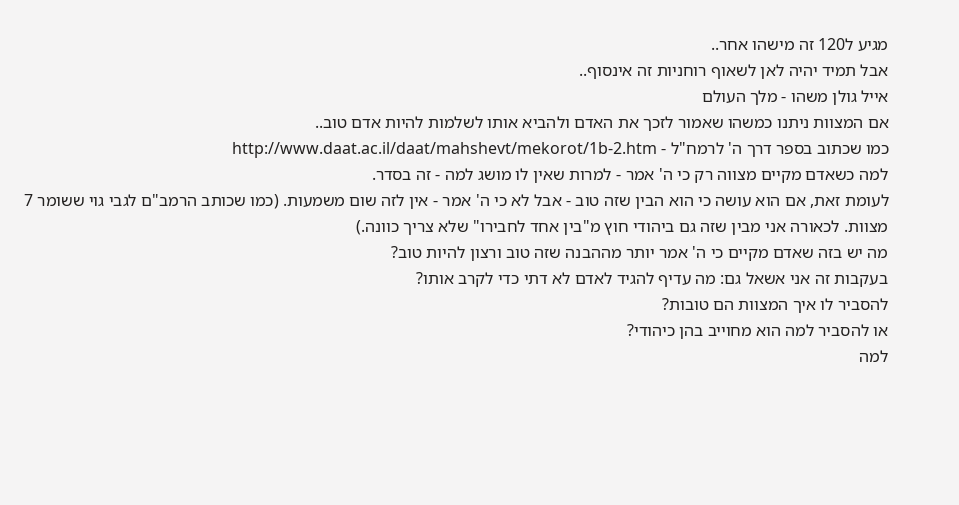מגיע ל120 זה מישהו אחר..
אבל תמיד יהיה לאן לשאוף רוחניות זה אינסוף..
אייל גולן משהו - מלך העולם
אם המצוות ניתנו כמשהו שאמור לזכך את האדם ולהביא אותו לשלמות להיות אדם טוב..
כמו שכתוב בספר דרך ה' לרמח"ל - http://www.daat.ac.il/daat/mahshevt/mekorot/1b-2.htm
למה כשאדם מקיים מצווה רק כי ה' אמר - למרות שאין לו מושג למה - זה בסדר.
לעומת זאת, אם הוא עושה כי הוא הבין שזה טוב - אבל לא כי ה' אמר - אין לזה שום משמעות. (כמו שכותב הרמב"ם לגבי גוי ששומר 7 מצוות. לכאורה אני מבין שזה גם ביהודי חוץ מ"בין אחד לחבירו" שלא צריך כוונה.)
מה יש בזה שאדם מקיים כי ה' אמר יותר מההבנה שזה טוב ורצון להיות טוב?
בעקבות זה אני אשאל גם: מה עדיף להגיד לאדם לא דתי כדי לקרב אותו?
להסביר לו איך המצוות הם טובות?
או להסביר למה הוא מחוייב בהן כיהודי?
למה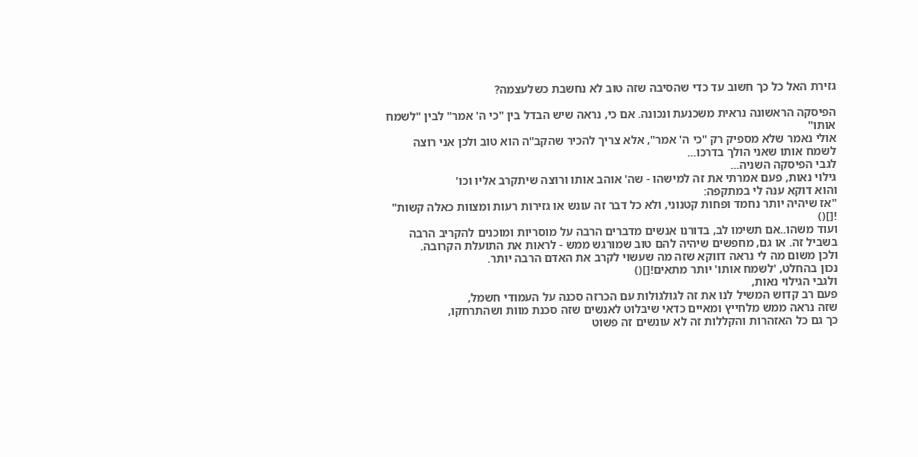גזירת האל כל כך חשוב עד כדי שהסיבה שזה טוב לא נחשבת כשלעצמה?

הפיסקה הראשונה נראית משכנעת ונכונה. אם כי, נראה שיש הבדל בין "כי ה' אמר" לבין "לשמח אותו"
אולי נאמר שלא מספיק רק "כי ה' אמר", אלא צריך להכיר שהקב"ה הוא טוב ולכן אני רוצה לשמח אותו שאני הולך בדרכו...
לגבי הפיסקה השניה...
גילוי נאות, פעם אמרתי את זה למישהו - שה' אוהב אותו ורוצה שיתקרב אליו וכו'
והוא דוקא ענה לי במתקפה:
"אז שיהיה יותר נחמד ופחות קטנוני, ולא כל דבר זה עונש או גזירות רעות ומצוות כאלה קשות" ![]()
ועוד משהו..אם תשימו לב, בדורנו אנשים מדברים הרבה על מוסריות ומוכנים להקריב הרבה בשביל זה. או גם, מחפשים שיהיה להם טוב שמורגש ממש - לראות את התועלת הקרובה.
ולכן משום מה לי נראה דווקא שזה מה שעשוי לקרב את האדם הרבה יותר.
נכון בהחלט, 'לשמח אותו' יותר מתאים![]()
ולגבי הגילוי נאות,
פעם רב קדוש המשיל לנו את זה לגולגולות עם הכרזה סכנה על העמודי חשמל,
שזה נראה ממש מלחייץ ומאיים כדאי שיבלוט לאנשים שזה סכנת מוות ושהתרחקו,
כך גם כל האזהרות והקללות זה לא עונשים זה פשוט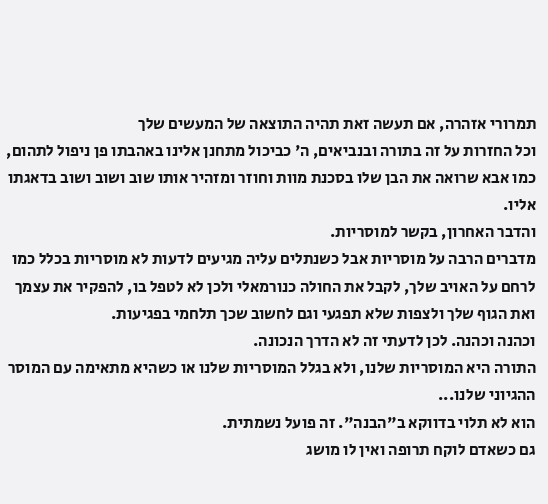תמרורי אזהרה, אם תעשה זאת תהיה התוצאה של המעשים שלך
וכל החזרות על זה בתורה ובנביאים, ה' כביכול מתחנן אלינו באהבתו פן ניפול לתהום, כמו אבא שרואה את הבן שלו בסכנת מוות וחוזר ומזהיר אותו שוב ושוב ושוב בדאגתו אליו.
והדבר האחרון, בקשר למוסריות.
מדברים הרבה על מוסריות אבל כשנתלים עליה מגיעים לדעות לא מוסריות בכלל כמו לרחם על האויב שלך, לקבל את החולה כנורמאלי ולכן לא לטפל בו, להפקיר את עצמך ואת הגוף שלך ולצפות שלא תפגעי וגם לחשוב שכך תלחמי בפגיעות.
וכהנה וכהנה. לכן לדעתי זה לא הדרך הנכונה.
התורה היא המוסריות שלנו, ולא בגלל המוסריות שלנו או כשהיא מתאימה עם המוסר ההגיוני שלנו...
הוא לא תלוי בדווקא ב"הבנה". זה פועל נשמתית.
גם כשאדם לוקח תרופה ואין לו מושג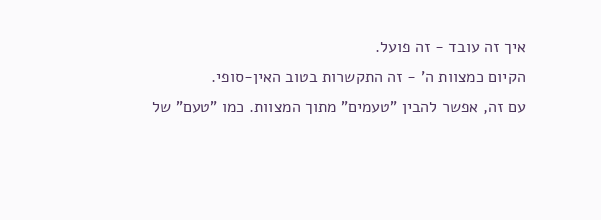איך זה עובד - זה פועל.
הקיום כמצוות ה' - זה התקשרות בטוב האין-סופי.
עם זה, אפשר להבין "טעמים" מתוך המצוות. כמו "טעם" של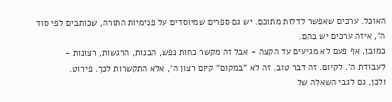האוכל. ערכים שאפשר לדלות מתוכם. יש גם ספרים שמיוסדים על פנימיות התורה, שכותבים לפי סוד ה', איזה ערכים יש בהם.
כמובן, אף פעם לא מגיעים עד הקצה - אבל זה מקשר כחות נפש, הבנות, הרגשות, רצונות - לעבודת ה'. לקיום. זה דבר טוב. זה לא "במקום" קיום רצון ה', אלא התקשרות לכך. פירוט.
ולכן, גם לגבי השאלה של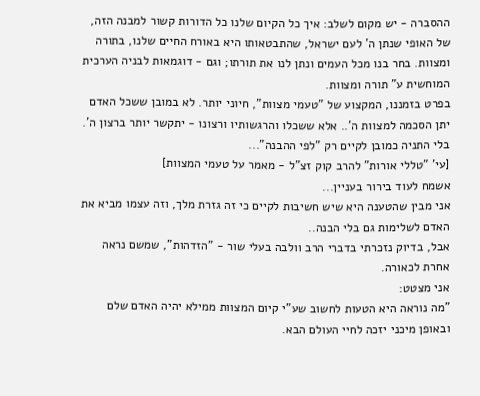ההסברה - יש מקום לשלב: איך כל הקיום שלנו כל הדורות קשור למבנה הזה, של האופי שנתן ה' לעם ישראל, שהתבטאותו היא באורח החיים שלנו, בתורה ומצוות. בחר בנו מכל העמים ונתן לנו את תורתו; וגם - דוגמאות לבניה הערכית המוחשית ע" תורה ומצוות.
בפרט בזמננו, המקצוע של "טעמי מצוות", חיוני יותר. לא במובן ששכל האדם יתן הסכמה למצוות ה'.. אלא ששכלו והרגשותיו ורצונו - יתקשר יותר ברצון ה'. בלי התניה כמובן לקיים רק "לפי ההבנה"...
[עי' "טללי אורות" להרב קוק זצ"ל - מאמר על טעמי המצוות]
אשמח לעוד בירור בעניין...
אני מבין שהטענה היא שיש חשיבות לקיים כי זה גזרת מלך, וזה עצמו מביא את האדם לשלימות גם בלי הבנה..
אבל, בדיוק נזכרתי בדברי הרב וולבה בעלי שור - "הזדהות", שמשם נראה אחרת לכאורה.
אני מצטט:
"מה נוראה היא הטעות לחשוב שע"י קיום המצוות ממילא יהיה האדם שלם ובאופן מיכני יזכה לחיי העולם הבא.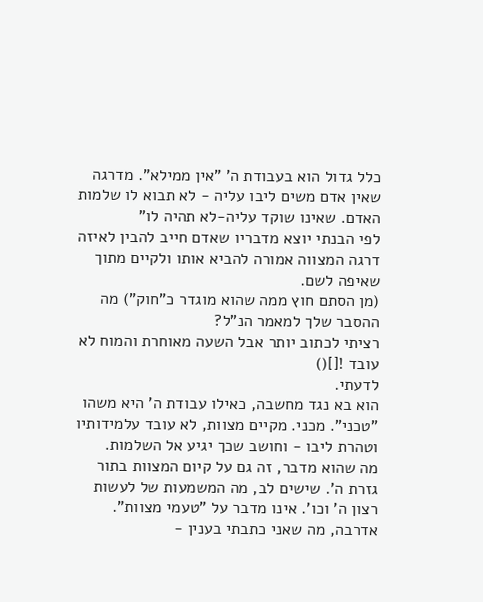כלל גדול הוא בעבודת ה' "אין ממילא". מדרגה שאין אדם משים ליבו עליה - לא תבוא לו שלמות האדם. שאינו שוקד עליה-לא תהיה לו"
לפי הבנתי יוצא מדבריו שאדם חייב להבין לאיזה דרגה המצווה אמורה להביא אותו ולקיים מתוך שאיפה לשם.
(מן הסתם חוץ ממה שהוא מוגדר כ"חוק") מה ההסבר שלך למאמר הנ"ל?
רציתי לכתוב יותר אבל השעה מאוחרת והמוח לא עובד ![]()
לדעתי.
הוא בא נגד מחשבה, כאילו עבודת ה' היא משהו "טכני". מכני. מקיים מצוות, לא עובד עלמידותיו וטהרת ליבו - וחושב שכך יגיע אל השלמות.
מה שהוא מדבר, זה גם על קיום המצוות בתור גזרת ה'. שישים לב, מה המשמעות של לעשות רצון ה' וכו'. אינו מדבר על "טעמי מצוות".
אדרבה, מה שאני כתבתי בענין -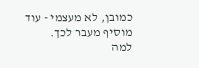כמובן, לא מעצמי - עוד מוסיף מעבר לכך.
למה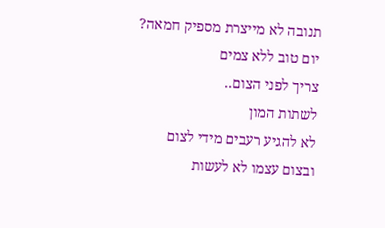תנובה לא מייצרת מספיק חמאה?
יום טוב ללא צמים
צריך לפני הצום..
לשתות המון
לא להגיע רעבים מידי לצום
ובצום עצמו לא לעשות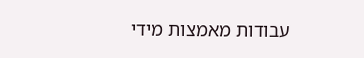עבודות מאמצות מידי